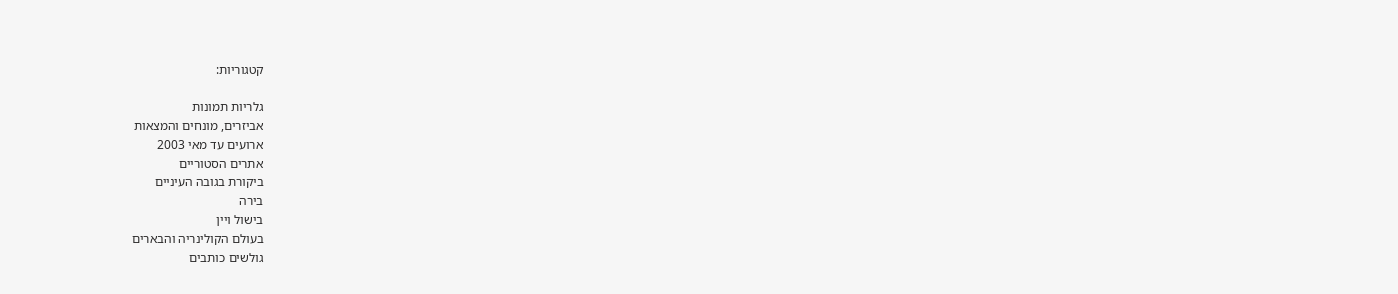קטגוריות:

גלריות תמונות
אביזרים, מונחים והמצאות
ארועים עד מאי 2003
אתרים הסטוריים
ביקורת בגובה העיניים
בירה
בישול ויין
בעולם הקולינריה והבארים
גולשים כותבים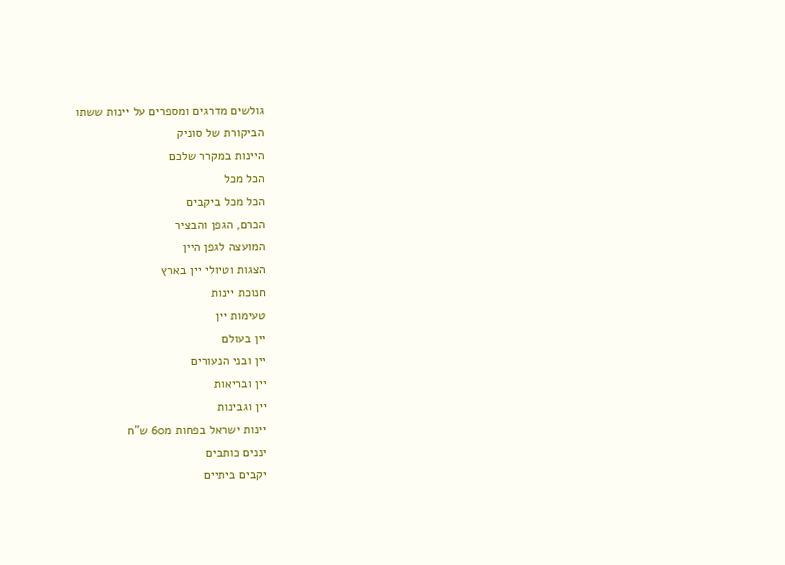גולשים מדרגים ומספרים על יינות ששתו
הביקורת של סוניק
היינות במקרר שלכם
הכל מכל
הכל מכל ביקבים
הכרם, הגפן והבציר
המועצה לגפן היין
הצגות וטיולי יין בארץ
חנוכת יינות
טעימות יין
יין בעולם
יין ובני הנעורים
יין ובריאות
יין וגבינות
יינות ישראל בפחות מ60 ש"ח
יננים כותבים
יקבים ביתיים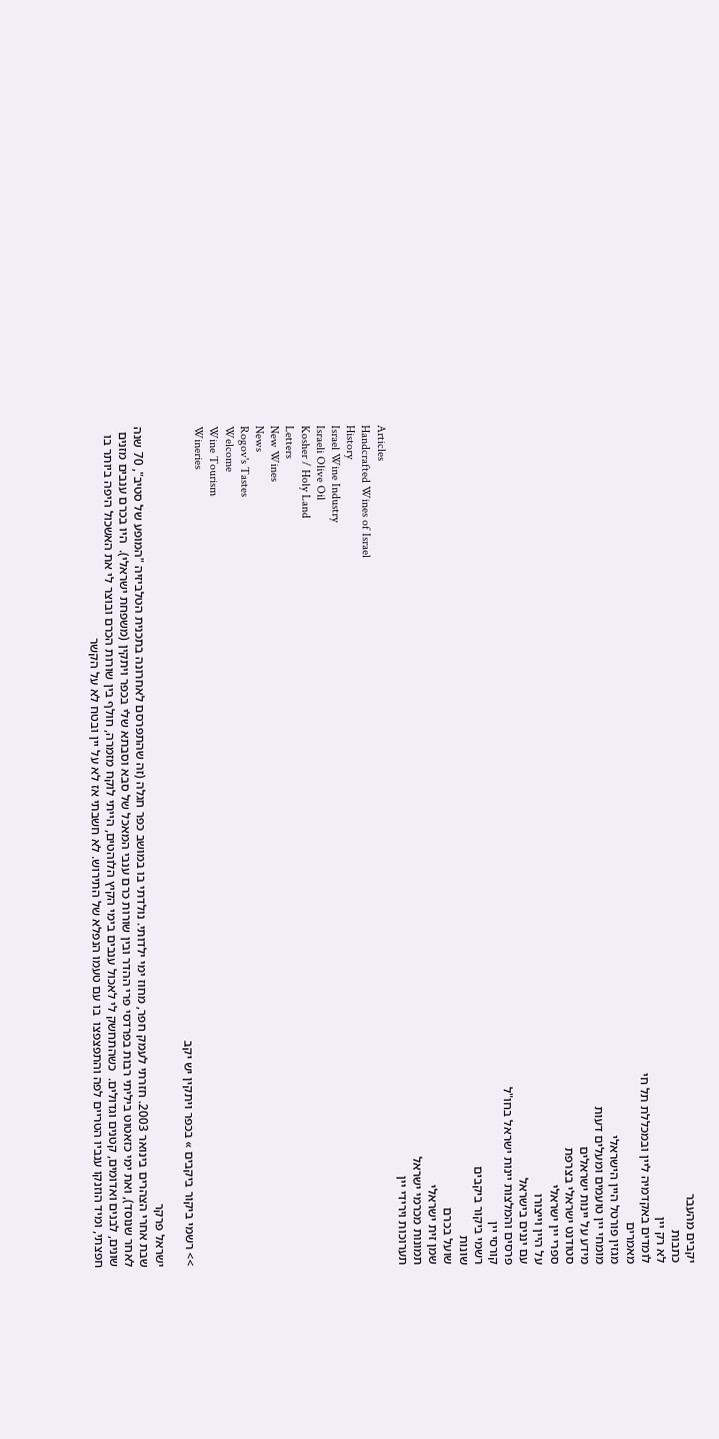יקבים מהעבר
כתבות
לא רק יין
לומדים באקדמיה ליין ובמכללת תל חי
מאמרים
מגזין פורטל היין הישראלי
מומחי יין טועמים ומעלים דעות
מידע על יינות ישראלים
סטודנט ישראלי בצרפת
ספרי יין ישראלי
על היין וייצורו
עם יננים בישראל
פרסים והמלצות יינות ישראל בחו"ל
קורסי יין
רשמי ביקור ביקבים
שונות
שועל בכרם
שמן זית ישראלי
תמונות מכרמי ישראל
תערוכות וירידי יין
Articles
Handcrafted Wines of Israel
History
Israel Wine Industry
Israeli Olive Oil
Kosher / Holy Land
Letters
New Wines
News
Rogov's Tastes
Welcome
Wine Tourism
Wineries
>> רשמי ביקור ביקבים » בכפר ויתקין יש יקב

ישראל פרקר
שבת אחרי הצהרים בינואר 2003. חזרתי לעמק חפר, מחוז ימי ילדותי. נולדתי בו במושב כפר חגלה (זה שהתפרסם לאחרונה בתכנית הטלביזיה "המופע של סטיב", 70 שנה לאחר שנוסד), ואת ימי כזאטוט ביליתי רבות בפרדסי פרי ההדר ובין שורות כרם ענבי המאכל של סבא וסבתא שלי בכפר ויתקין (משפחת ישראלי).  היו בכרם ענבים מזנים שונים, לבנים ואדומים, קטנים וגדולים.  כשהתחשק לי לאכול ענבים בימי הקיץ הלוהטים, הייתי לוקח מזמרה, חולף בין שורות הכרם ובוצר לי את האשכול היפה ביותר בו חפצתי, ומיד הוזנקו ענביו הטריים לפה והתפצפצו  בו עם טעמו הנפלא של התירוש. לא חשבתי אז לא על יין ובטח לא על הקשר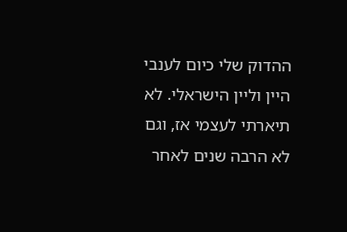ההדוק שלי כיום לענבי היין וליין הישראלי. לא תיארתי לעצמי אז, וגם לא הרבה שנים לאחר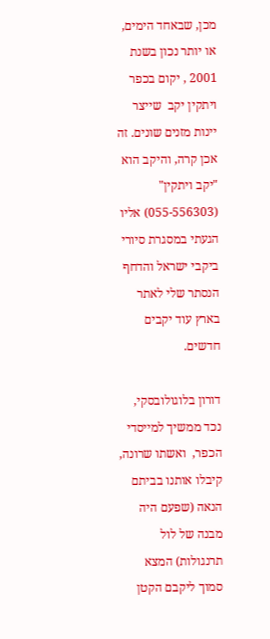מכן, שבאחד הימים, או יותר נכון בשנת 2001 , יקום בכפר ויתקין יקב  שייצר יינות מזנים שונים. זה  אכן קרה, והיקב הוא "יקב ויתקין"  (055-556303) אליו הגעתי במסגרת סיורי ביקבי ישראל והדחף הנסתר שלי לאתר בארץ עוד יקבים חדשים.

דורון בלוגולובסקי, נכד ממשיך למייסדי הכפר,  ואשתו שרונה, קיבלו אותנו בביתם הנאה (שפעם היה מבנה של לול תרנגולות) המצא סמוך ליקבם הקטן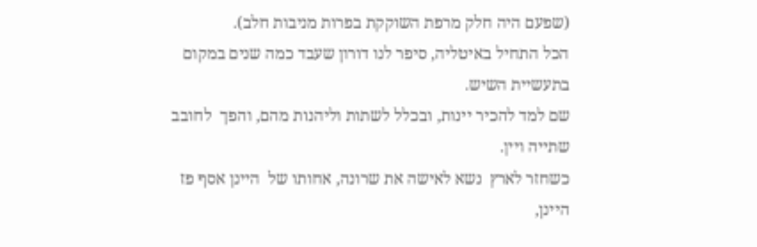(שפעם היה חלק מרפת השוקקת בפרות מניבות חלב).
הכל התחיל באיטליה, סיפר לנו דורון שעבד כמה שנים במקום  בתעשיית השיש.
שם למד להכיר יינות, ובכלל לשתות וליהנות מהם, והפך  לחובב  שתייה ויין.
כשחזר לארץ  נשא לאישה את שרונה, אחותו של  היינן אסף פז היינן,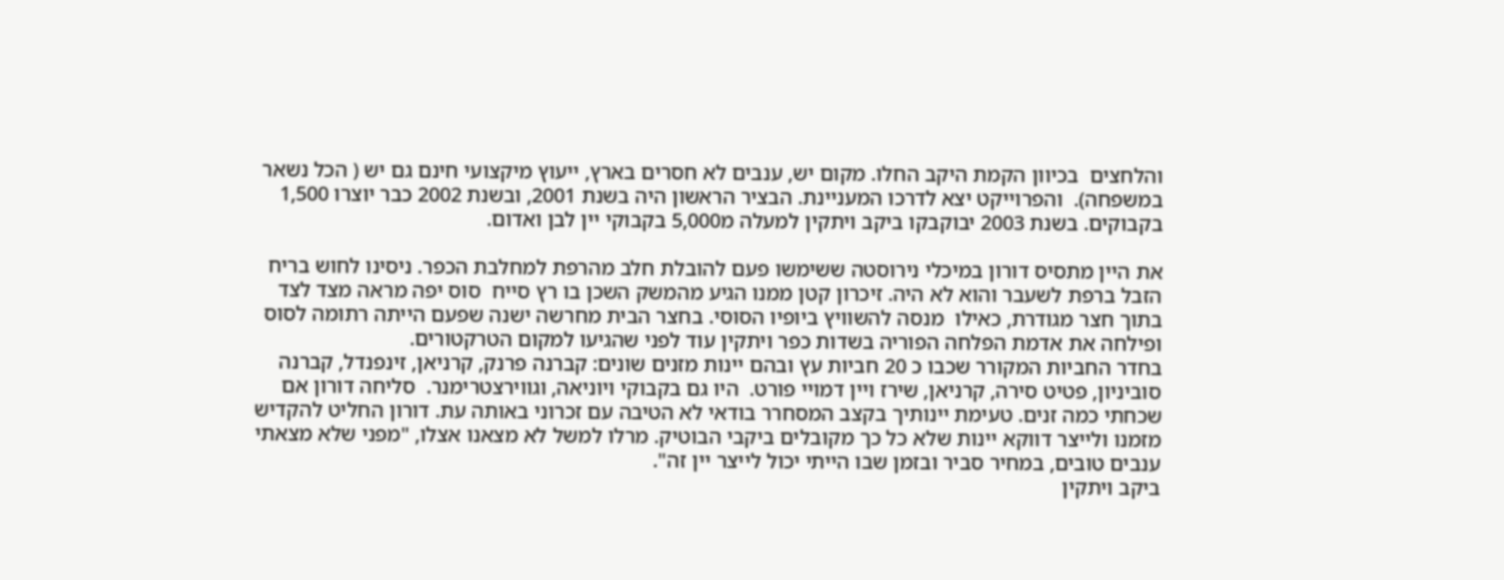והלחצים  בכיוון הקמת היקב החלו. מקום יש, ענבים לא חסרים בארץ, ייעוץ מיקצועי חינם גם יש ( הכל נשאר במשפחה).  והפרוייקט יצא לדרכו המעניינת. הבציר הראשון היה בשנת 2001, ובשנת 2002 כבר יוצרו 1,500 בקבוקים. בשנת 2003 יבוקבקו ביקב ויתקין למעלה מ5,000 בקבוקי יין לבן ואדום.

את היין מתסיס דורון במיכלי נירוסטה ששימשו פעם להובלת חלב מהרפת למחלבת הכפר. ניסינו לחוש בריח  הזבל ברפת לשעבר והוא לא היה. זיכרון קטן ממנו הגיע מהמשק השכן בו רץ סייח  סוס יפה מראה מצד לצד בתוך חצר מגודרת, כאילו  מנסה להשוויץ ביופיו הסוסי. בחצר הבית מחרשה ישנה שפעם הייתה רתומה לסוס ופילחה את אדמת הפלחה הפוריה בשדות כפר ויתקין עוד לפני שהגיעו למקום הטרקטורים.
בחדר החביות המקורר שכבו כ 20 חביות עץ ובהם יינות מזנים שונים: קברנה פרנק, קרניאן, זינפנדל, קברנה סוביניון, פטיט סירה, קרניאן, שירז ויין דמויי פורט.  היו גם בקבוקי ויוניאה, וגווירצטרימנר.  סליחה דורון אם שכחתי כמה זנים. טעימת יינותיך בקצב המסחרר בודאי לא הטיבה עם זכרוני באותה עת. דורון החליט להקדיש מזמנו ולייצר דווקא יינות שלא כל כך מקובלים ביקבי הבוטיק. מרלו למשל לא מצאנו אצלו, "מפני שלא מצאתי ענבים טובים, במחיר סביר ובזמן שבו הייתי יכול לייצר יין זה".
ביקב ויתקין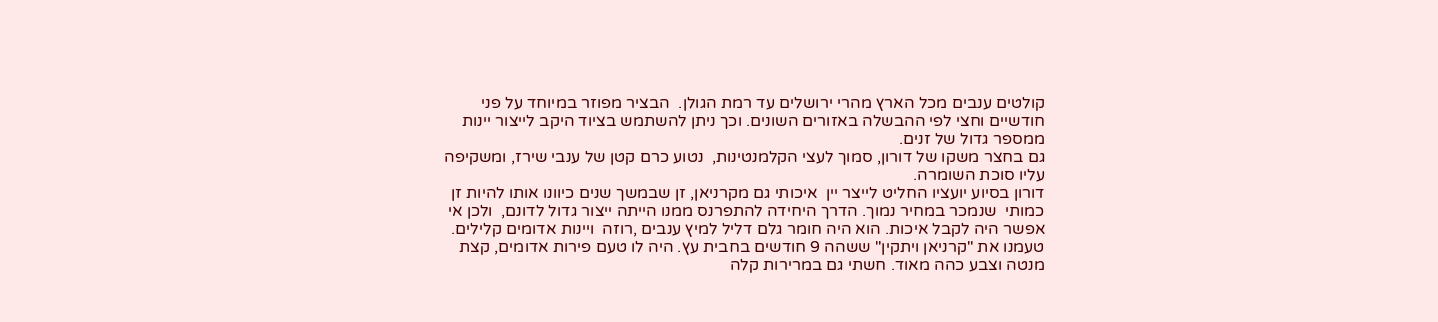קולטים ענבים מכל הארץ מהרי ירושלים עד רמת הגולן.  הבציר מפוזר במיוחד על פני חודשיים וחצי לפי ההבשלה באזורים השונים. וכך ניתן להשתמש בציוד היקב לייצור יינות ממספר גדול של זנים.
גם בחצר משקו של דורון, סמוך לעצי הקלמנטינות,  נטוע כרם קטן של ענבי שירז, ומשקיפה עליו סוכת השומרה.
דורון בסיוע יועציו החליט לייצר יין  איכותי גם מקרניאן, זן שבמשך שנים כיוונו אותו להיות זן כמותי  שנמכר במחיר נמוך. הדרך היחידה להתפרנס ממנו הייתה ייצור גדול לדונם,  ולכן אי אפשר היה לקבל איכות. הוא היה חומר גלם דליל למיץ ענבים ,רוזה  ויינות אדומים קלילים.  טעמנו את "קרניאן ויתקין" ששהה 9 חודשים בחבית עץ. היה לו טעם פירות אדומים, קצת מנטה וצבע כהה מאוד. חשתי גם במרירות קלה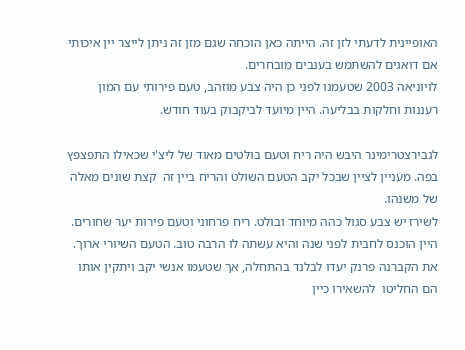האופיינית לדעתי לזן זה. הייתה כאן הוכחה שגם מזן זה ניתן לייצר יין איכותי אם דואגים להשתמש בענבים מובחרים.
לויוניאה 2003 שטעמנו לפני כן היה צבע מוזהב, טעם פירותי עם המון רעננות וחלקות בבליעה. היין מיועד לביקבוק בעוד חודש.

לגבירצטרימינר היבש היה ריח וטעם בולטים מאוד של ליצ'י שכאילו התפצפץ בפה. מעניין לציין שבכל יקב הטעם השולט והריח ביין זה  קצת שונים מאלה של משנהו.
לשירז יש צבע סגול כהה מיוחד ובולט. ריח פרחוני וטעם פירות יער שחורים. היין הוכנס לחבית לפני שנה והיא עשתה לו הרבה טוב. הטעם השיורי ארוך.
את הקברנה פרנק יעדו לבלנד בהתחלה, אך שטעמו אנשי יקב ויתקין אותו הם החליטו  להשאירו כיין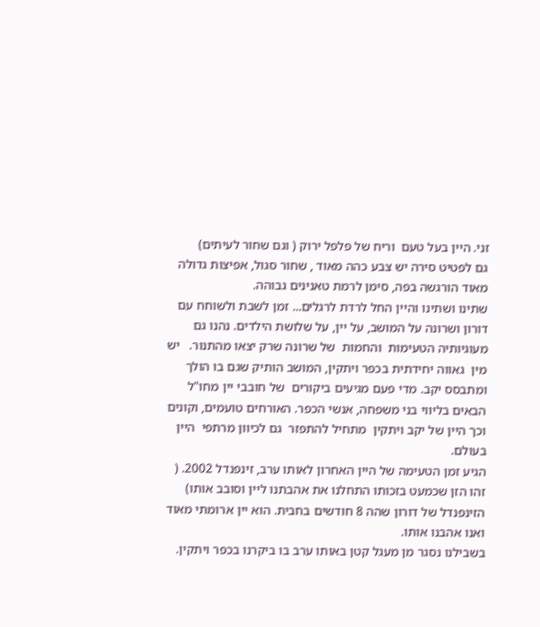זני. היין בעל טעם  וריח של פלפל ירוק ( וגם שחור לעיתים)
גם לפטיט סירה יש צבע כהה מאוד , שחור סגול, אפיצות גדולה מאוד הורגשה בפה, סימן לרמת טאנינים גבוהה.
שתינו ושתינו והיין החל לרדת לרגלים... זמן לשבת ולשוחח עם דורון ושרונה על המושב, על יין, על שלושת הילדים. נהנו גם מעוגיותיה הטעימות  והחמות  של שרונה שרק יצאו מהתנור.   יש מין  גאווה יחידתית בכפר ויתקין, המושב הותיק שגם בו הולך ומתבסס יקב. מדי פעם מגיעים ביקורים  של חובבי יין מחו"ל הבאים בליווי בני משפחה, אנשי הכפר. האורחים טועמים, וקונים וכך היין של יקב ויתקין  מתחיל להתפזר  גם לכיוון מרתפי  היין בעולם.
הגיע זמן הטעימה של היין האחרון לאותו ערב, זינפנדל 2002. ( זהו הזן שכמעט בזכותו התחלנו את אהבתנו ליין וסובב אותו) הזינפנדל של דורון שהה 8 חודשים בחבית. הוא יין ארומתי מאוד ואנו אהבנו אותו.
בשבילנו נסגר מן מעגל קטן באותו ערב בו ביקרנו בכפר ויתקין.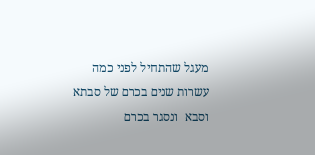מעגל שהתחיל לפני כמה עשרות שנים בכרם של סבתא וסבא  ונסגר בכרם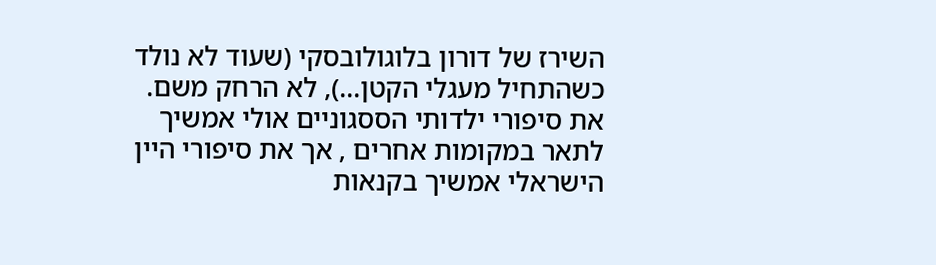השירז של דורון בלוגולובסקי (שעוד לא נולד כשהתחיל מעגלי הקטן...), לא הרחק משם. את סיפורי ילדותי הססגוניים אולי אמשיך  לתאר במקומות אחרים , אך את סיפורי היין הישראלי אמשיך בקנאות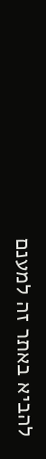להביא באתר זה למענם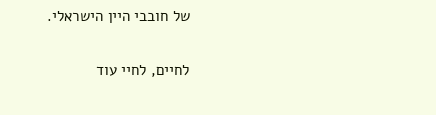של חובבי היין הישראלי.

לחיים, לחיי עוד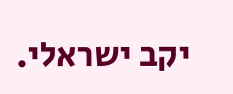יקב ישראלי.